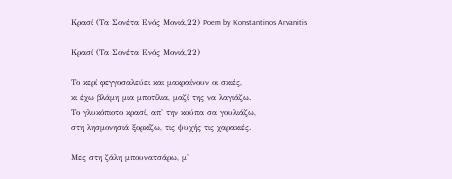Κρασί (Τα Σονέτα Ενός Μονιά,22) Poem by Konstantinos Arvanitis

Κρασί (Τα Σονέτα Ενός Μονιά,22)

Το κερί φεγγοσαλεύει και μακραίνουν οι σκιές,
κι έχω βλάμη μια μποτίλια, μαζί της να λαγιάζω.
Το γλυκόπιοτο κρασί, απ' την κούπα σα γουλιάζω,
στη λησμονησιά ξορκίζω, τις ψυχής τις χαρακιές.

Μες στη ζάλη μπουνατσάρω, μ'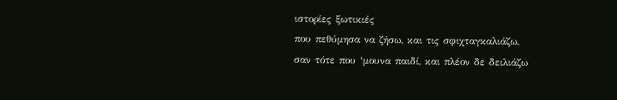ιστορίες ξωτικιές
που πεθύμησα να ζήσω, και τις σφιχταγκαλιάζω,
σαν τότε που ‘μουνα παιδί, και πλέον δε δειλιάζω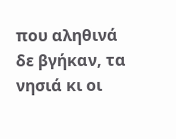που αληθινά δε βγήκαν, τα νησιά κι οι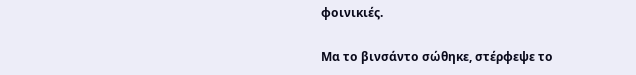φοινικιές.

Μα το βινσάντο σώθηκε, στέρφεψε το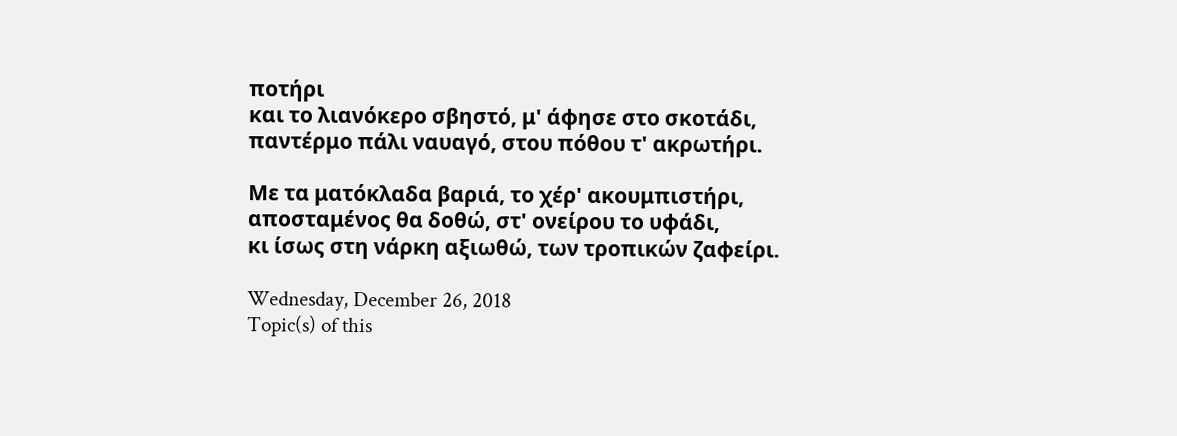ποτήρι
και το λιανόκερο σβηστό, μ' άφησε στο σκοτάδι,
παντέρμο πάλι ναυαγό, στου πόθου τ' ακρωτήρι.

Με τα ματόκλαδα βαριά, το χέρ' ακουμπιστήρι,
αποσταμένος θα δοθώ, στ' ονείρου το υφάδι,
κι ίσως στη νάρκη αξιωθώ, των τροπικών ζαφείρι.

Wednesday, December 26, 2018
Topic(s) of this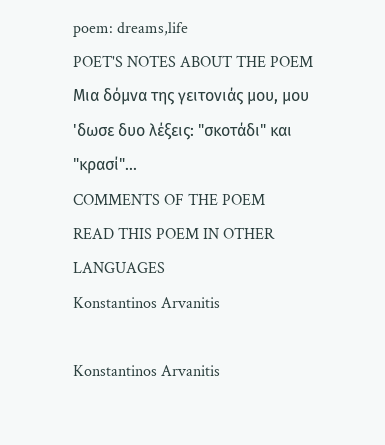poem: dreams,life
POET'S NOTES ABOUT THE POEM
Μια δόμνα της γειτονιάς μου, μου 'δωσε δυο λέξεις: "σκοτάδι" και "κρασί"...
COMMENTS OF THE POEM
READ THIS POEM IN OTHER LANGUAGES
Konstantinos Arvanitis

Konstantinos Arvanitis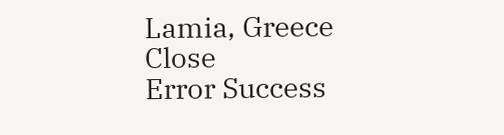Lamia, Greece
Close
Error Success